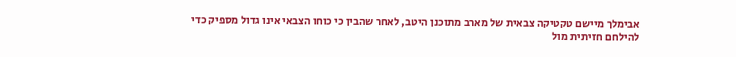אבימלך מיישם טקטיקה צבאית של מארב מתוכנן היטב, לאחר שהבין כי כוחו הצבאי אינו גדול מספיק כדי להילחם חזיתית מול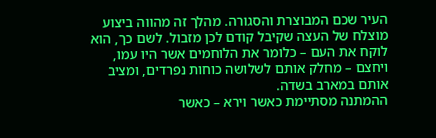העיר שכם המבוצרת והסגורה. מהלך זה מהווה ביצוע מוצלח של העצה שקיבל קודם לכן מזבול. לשם כך, הוא לוקח את העם – כלומר את הלוחמים אשר היו עמו, ויחצם – מחלק אותם לשלושה כוחות נפרדים, ומציב אותם במארב בשדה.
ההמתנה מסתיימת כאשר וירא – כאשר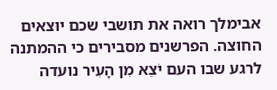אבימלך רואה את תושבי שכם יוצאים החוצה. הפרשנים מסבירים כי ההמתנה לרגע שבו העם יֹצֵא מִן הָעִיר נועדה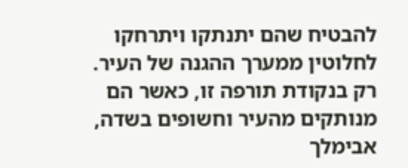להבטיח שהם יתנתקו ויתרחקו לחלוטין ממערך ההגנה של העיר. רק בנקודת תורפה זו, כאשר הם מנותקים מהעיר וחשופים בשדה, אבימלך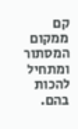קם ממקום המסתור ומתחיל להכות בהם.